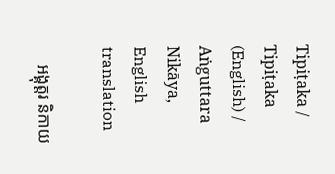Tipiṭaka / Tipiṭaka (English) / Aṅguttara Nikāya, English translation

    អង្គុត្តរ និកាយ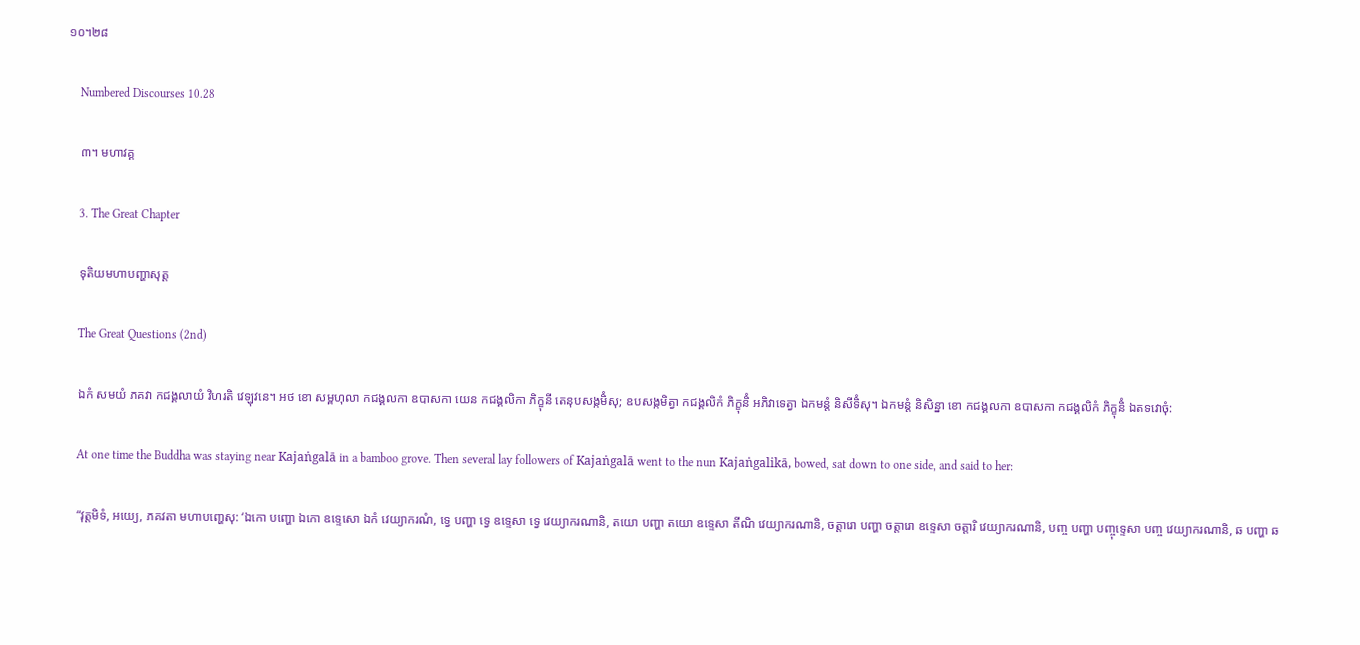១០។២៨

    Numbered Discourses 10.28

    ៣។ មហាវគ្គ

    3. The Great Chapter

    ទុតិយមហាបញ្ហាសុត្ត

    The Great Questions (2nd)

    ឯកំ សមយំ ភគវា កជង្គលាយំ វិហរតិ វេឡុវនេ។ អថ ខោ សម្ពហុលា កជង្គលកា ឧបាសកា យេន កជង្គលិកា ភិក្ខុនី តេនុបសង្កមិំសុ; ឧបសង្កមិត្វា កជង្គលិកំ ភិក្ខុនិំ អភិវាទេត្វា ឯកមន្តំ និសីទិំសុ។ ឯកមន្តំ និសិន្នា ខោ កជង្គលកា ឧបាសកា កជង្គលិកំ ភិក្ខុនិំ ឯតទវោចុំ:

    At one time the Buddha was staying near Kajaṅgalā in a bamboo grove. Then several lay followers of Kajaṅgalā went to the nun Kajaṅgalikā, bowed, sat down to one side, and said to her:

    “វុត្តមិទំ, អយ្យេ, ភគវតា មហាបញ្ហេសុ: ‘ឯកោ បញ្ហោ ឯកោ ឧទ្ទេសោ ឯកំ វេយ្យាករណំ, ទ្វេ បញ្ហា ទ្វេ ឧទ្ទេសា ទ្វេ វេយ្យាករណានិ, តយោ បញ្ហា តយោ ឧទ្ទេសា តីណិ វេយ្យាករណានិ, ចត្តារោ បញ្ហា ចត្តារោ ឧទ្ទេសា ចត្តារិ វេយ្យាករណានិ, បញ្ច បញ្ហា បញ្ចុទ្ទេសា បញ្ច វេយ្យាករណានិ, ឆ បញ្ហា ឆ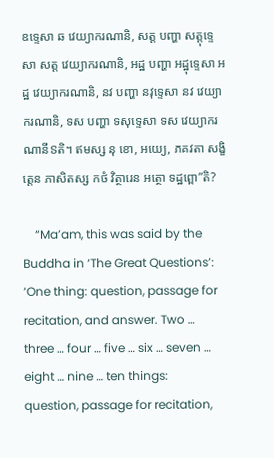ឧទ្ទេសា ឆ វេយ្យាករណានិ, សត្ត បញ្ហា សត្តុទ្ទេសា សត្ត វេយ្យាករណានិ, អដ្ឋ បញ្ហា អដ្ឋុទ្ទេសា អដ្ឋ វេយ្យាករណានិ, នវ បញ្ហា នវុទ្ទេសា នវ វេយ្យាករណានិ, ទស បញ្ហា ទសុទ្ទេសា ទស វេយ្យាករណានីៜតិ។ ឥមស្ស នុ ខោ, អយ្យេ, ភគវតា សង្ខិត្តេន ភាសិតស្ស កថំ វិត្ថារេន អត្ថោ ទដ្ឋព្ពោ”តិ?

    “Ma’am, this was said by the Buddha in ‘The Great Questions’: ‘One thing: question, passage for recitation, and answer. Two … three … four … five … six … seven … eight … nine … ten things: question, passage for recitation,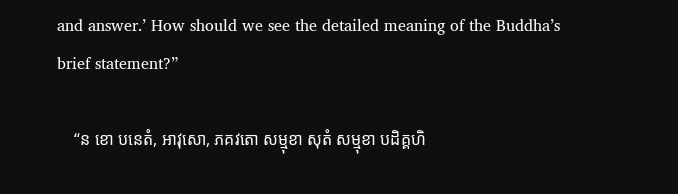and answer.’ How should we see the detailed meaning of the Buddha’s brief statement?”

    “ន ខោ បនេតំ, អាវុសោ, ភគវតោ សម្មុខា សុតំ សម្មុខា បដិគ្គហិ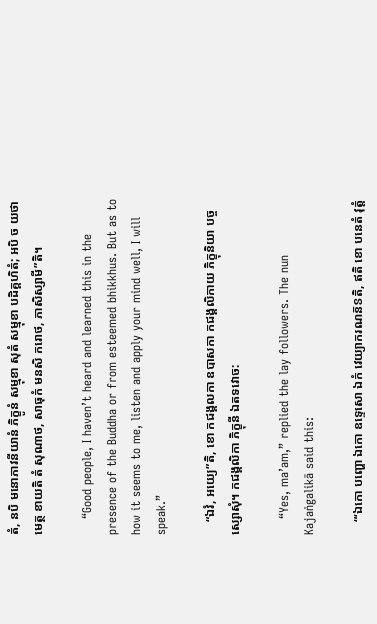តំ, នបិ មនោភាវនីយានំ ភិក្ខូនំ សម្មុខា សុតំ សម្មុខា បដិគ្គហិតំ; អបិ ច យថា មេត្ថ ខាយតិ តំ សុណាថ, សាធុកំ មនសិ ករោថ, ភាសិស្សាមី”តិ។

    “Good people, I haven’t heard and learned this in the presence of the Buddha or from esteemed bhikkhus. But as to how it seems to me, listen and apply your mind well, I will speak.”

    “ឯវំ, អយ្យេ”តិ, ខោ កជង្គលកា ឧបាសកា កជង្គលិកាយ ភិក្ខុនិយា បច្ចស្សោសុំ។ កជង្គលិកា ភិក្ខុនី ឯតទវោច:

    “Yes, ma’am,” replied the lay followers. The nun Kajaṅgalikā said this:

    “‘ឯកោ បញ្ហោ ឯកោ ឧទ្ទេសោ ឯកំ វេយ្យាករណន៑ៜតិ, ឥតិ ខោ បនេតំ វុត្តំ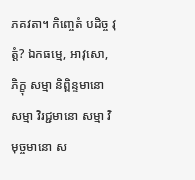ភគវតា។ កិញ្ចេតំ បដិច្ច វុត្តំ? ឯកធម្មេ, អាវុសោ, ភិក្ខុ សម្មា និព្ពិន្ទមានោ សម្មា វិរជ្ជមានោ សម្មា វិមុច្ចមានោ ស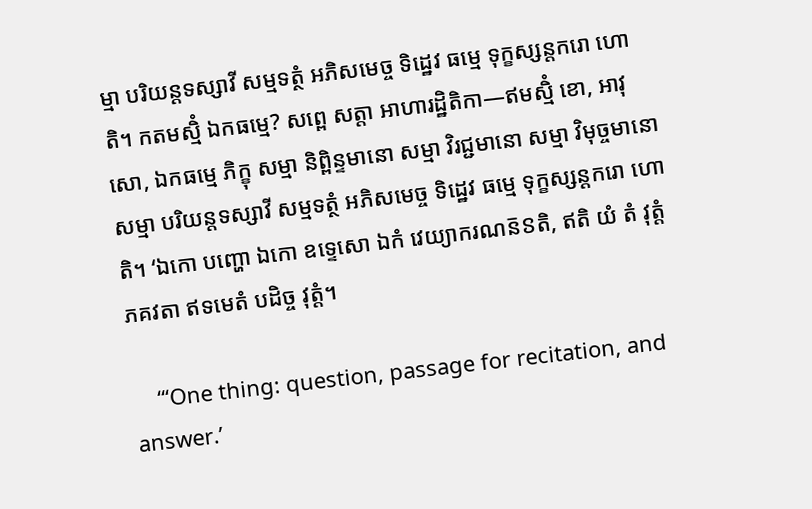ម្មា បរិយន្តទស្សាវី សម្មទត្ថំ អភិសមេច្ច ទិដ្ឋេវ ធម្មេ ទុក្ខស្សន្តករោ ហោតិ។ កតមស្មិំ ឯកធម្មេ? សព្ពេ សត្តា អាហារដ្ឋិតិកា—ឥមស្មិំ ខោ, អាវុសោ, ឯកធម្មេ ភិក្ខុ សម្មា និព្ពិន្ទមានោ សម្មា វិរជ្ជមានោ សម្មា វិមុច្ចមានោ សម្មា បរិយន្តទស្សាវី សម្មទត្ថំ អភិសមេច្ច ទិដ្ឋេវ ធម្មេ ទុក្ខស្សន្តករោ ហោតិ។ ‘ឯកោ បញ្ហោ ឯកោ ឧទ្ទេសោ ឯកំ វេយ្យាករណន៑ៜតិ, ឥតិ យំ តំ វុត្តំ ភគវតា ឥទមេតំ បដិច្ច វុត្តំ។

    “‘One thing: question, passage for recitation, and answer.’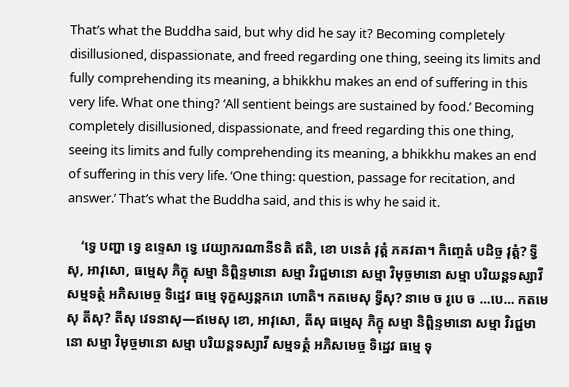That’s what the Buddha said, but why did he say it? Becoming completely disillusioned, dispassionate, and freed regarding one thing, seeing its limits and fully comprehending its meaning, a bhikkhu makes an end of suffering in this very life. What one thing? ‘All sentient beings are sustained by food.’ Becoming completely disillusioned, dispassionate, and freed regarding this one thing, seeing its limits and fully comprehending its meaning, a bhikkhu makes an end of suffering in this very life. ‘One thing: question, passage for recitation, and answer.’ That’s what the Buddha said, and this is why he said it.

    ‘ទ្វេ បញ្ហា ទ្វេ ឧទ្ទេសា ទ្វេ វេយ្យាករណានីៜតិ ឥតិ, ខោ បនេតំ វុត្តំ ភគវតា។ កិញ្ចេតំ បដិច្ច វុត្តំ? ទ្វីសុ, អាវុសោ, ធម្មេសុ ភិក្ខុ សម្មា និព្ពិន្ទមានោ សម្មា វិរជ្ជមានោ សម្មា វិមុច្ចមានោ សម្មា បរិយន្តទស្សាវី សម្មទត្ថំ អភិសមេច្ច ទិដ្ឋេវ ធម្មេ ទុក្ខស្សន្តករោ ហោតិ។ កតមេសុ ទ្វីសុ? នាមេ ច រូបេ ច …បេ… កតមេសុ តីសុ? តីសុ វេទនាសុ—ឥមេសុ ខោ, អាវុសោ, តីសុ ធម្មេសុ ភិក្ខុ សម្មា និព្ពិន្ទមានោ សម្មា វិរជ្ជមានោ សម្មា វិមុច្ចមានោ សម្មា បរិយន្តទស្សាវី សម្មទត្ថំ អភិសមេច្ច ទិដ្ឋេវ ធម្មេ ទុ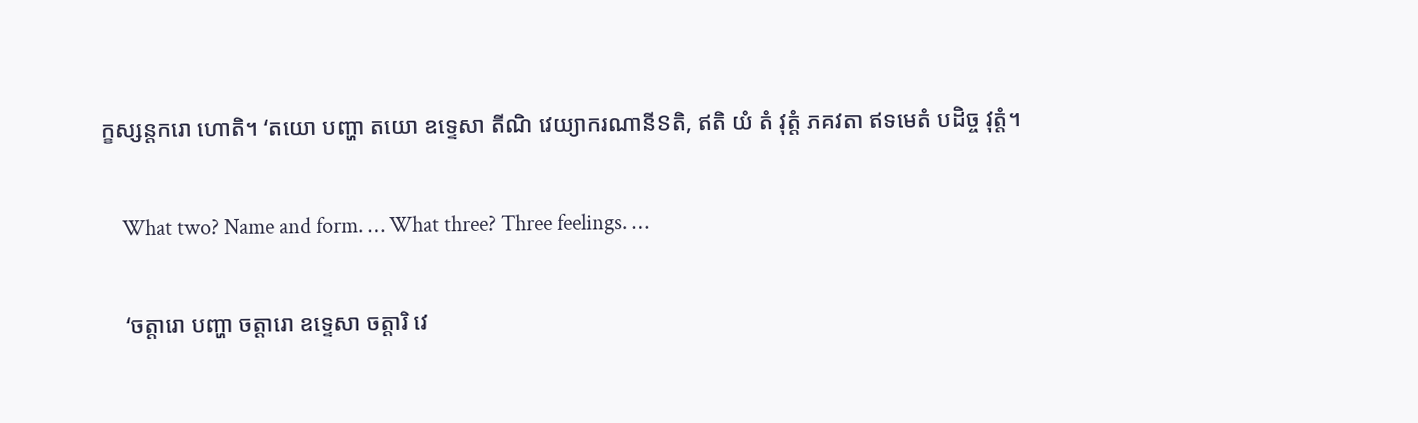ក្ខស្សន្តករោ ហោតិ។ ‘តយោ បញ្ហា តយោ ឧទ្ទេសា តីណិ វេយ្យាករណានីៜតិ, ឥតិ យំ តំ វុត្តំ ភគវតា ឥទមេតំ បដិច្ច វុត្តំ។

    What two? Name and form. … What three? Three feelings. …

    ‘ចត្តារោ បញ្ហា ចត្តារោ ឧទ្ទេសា ចត្តារិ វេ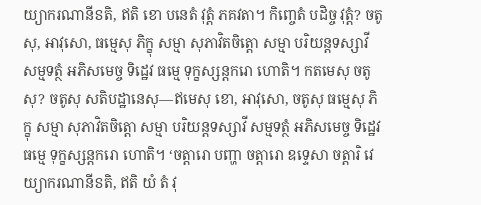យ្យាករណានីៜតិ, ឥតិ ខោ បនេតំ វុត្តំ ភគវតា។ កិញ្ចេតំ បដិច្ច វុត្តំ? ចតូសុ, អាវុសោ, ធម្មេសុ ភិក្ខុ សម្មា សុភាវិតចិត្តោ សម្មា បរិយន្តទស្សាវី សម្មទត្ថំ អភិសមេច្ច ទិដ្ឋេវ ធម្មេ ទុក្ខស្សន្តករោ ហោតិ។ កតមេសុ ចតូសុ? ចតូសុ សតិបដ្ឋានេសុ—ឥមេសុ ខោ, អាវុសោ, ចតូសុ ធម្មេសុ ភិក្ខុ សម្មា សុភាវិតចិត្តោ សម្មា បរិយន្តទស្សាវី សម្មទត្ថំ អភិសមេច្ច ទិដ្ឋេវ ធម្មេ ទុក្ខស្សន្តករោ ហោតិ។ ‘ចត្តារោ បញ្ហា ចត្តារោ ឧទ្ទេសា ចត្តារិ វេយ្យាករណានីៜតិ, ឥតិ យំ តំ វុ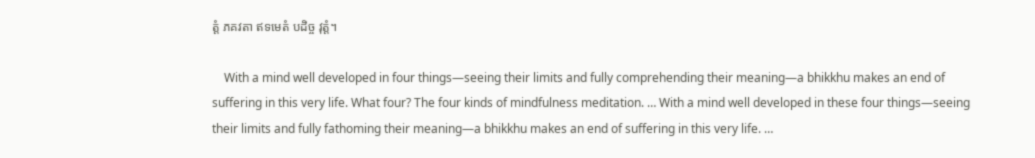ត្តំ ភគវតា ឥទមេតំ បដិច្ច វុត្តំ។

    With a mind well developed in four things—seeing their limits and fully comprehending their meaning—a bhikkhu makes an end of suffering in this very life. What four? The four kinds of mindfulness meditation. … With a mind well developed in these four things—seeing their limits and fully fathoming their meaning—a bhikkhu makes an end of suffering in this very life. …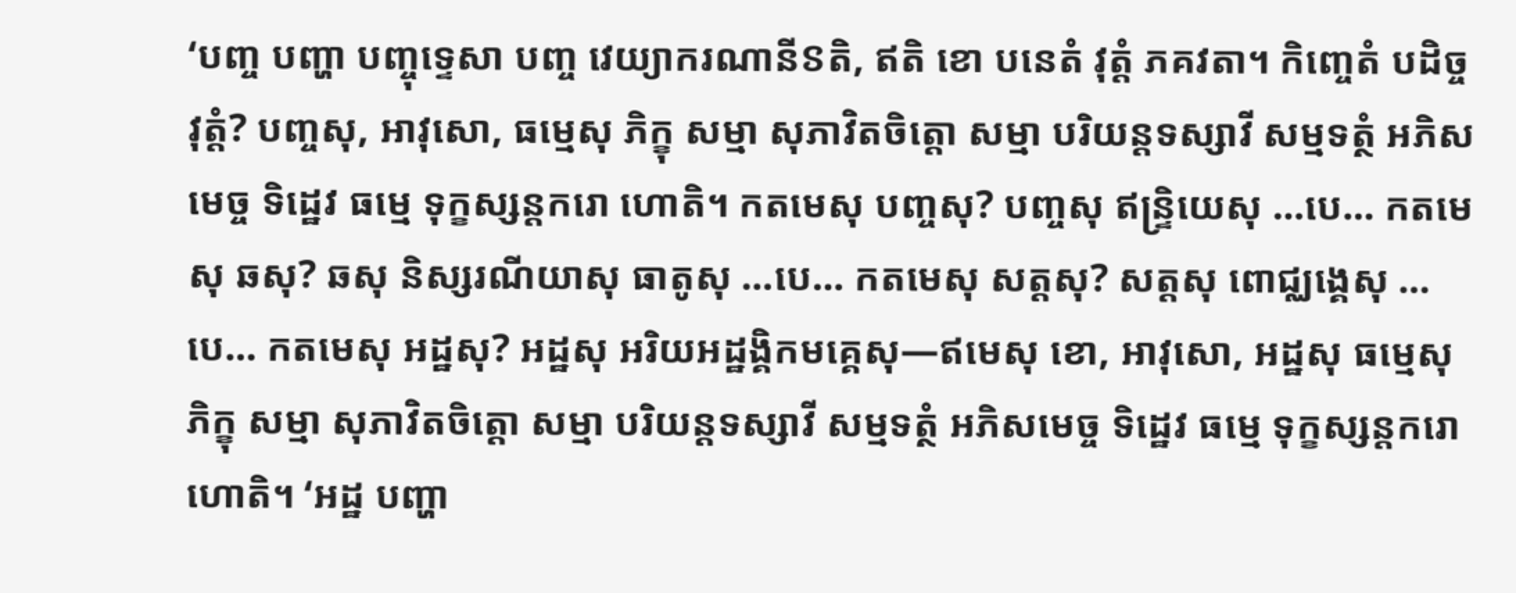‘បញ្ច បញ្ហា បញ្ចុទ្ទេសា បញ្ច វេយ្យាករណានីៜតិ, ឥតិ ខោ បនេតំ វុត្តំ ភគវតា។ កិញ្ចេតំ បដិច្ច វុត្តំ? បញ្ចសុ, អាវុសោ, ធម្មេសុ ភិក្ខុ សម្មា សុភាវិតចិត្តោ សម្មា បរិយន្តទស្សាវី សម្មទត្ថំ អភិសមេច្ច ទិដ្ឋេវ ធម្មេ ទុក្ខស្សន្តករោ ហោតិ។ កតមេសុ បញ្ចសុ? បញ្ចសុ ឥន្ទ្រិយេសុ …បេ… កតមេសុ ឆសុ? ឆសុ និស្សរណីយាសុ ធាតូសុ …បេ… កតមេសុ សត្តសុ? សត្តសុ ពោជ្ឈង្គេសុ …បេ… កតមេសុ អដ្ឋសុ? អដ្ឋសុ អរិយអដ្ឋង្គិកមគ្គេសុ—ឥមេសុ ខោ, អាវុសោ, អដ្ឋសុ ធម្មេសុ ភិក្ខុ សម្មា សុភាវិតចិត្តោ សម្មា បរិយន្តទស្សាវី សម្មទត្ថំ អភិសមេច្ច ទិដ្ឋេវ ធម្មេ ទុក្ខស្សន្តករោ ហោតិ។ ‘អដ្ឋ បញ្ហា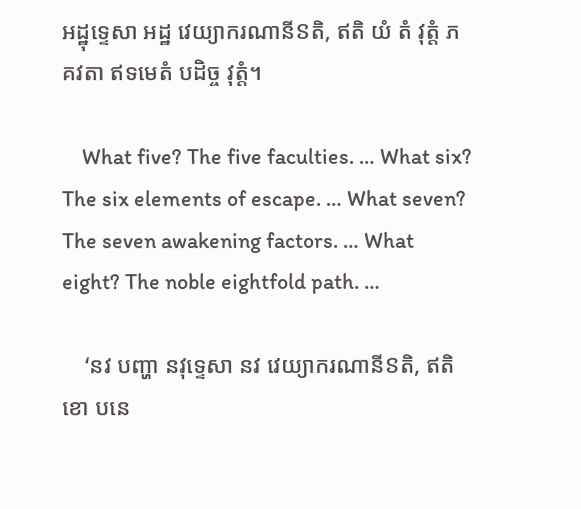អដ្ឋុទ្ទេសា អដ្ឋ វេយ្យាករណានីៜតិ, ឥតិ យំ តំ វុត្តំ ភគវតា ឥទមេតំ បដិច្ច វុត្តំ។

    What five? The five faculties. … What six? The six elements of escape. … What seven? The seven awakening factors. … What eight? The noble eightfold path. …

    ‘នវ បញ្ហា នវុទ្ទេសា នវ វេយ្យាករណានីៜតិ, ឥតិ ខោ បនេ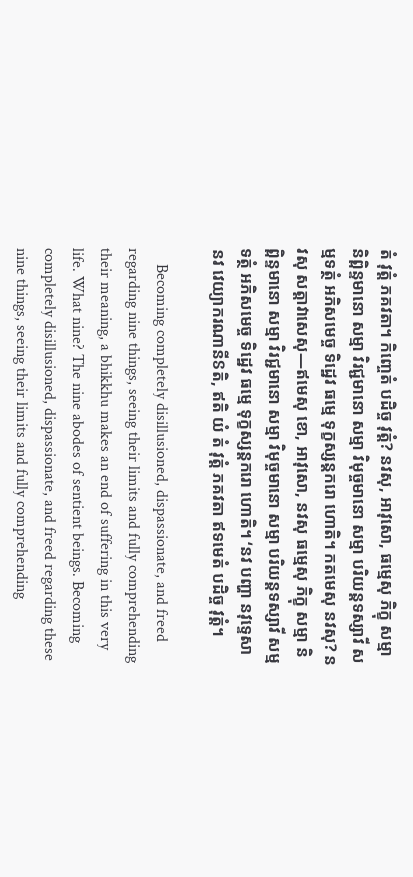តំ វុត្តំ ភគវតា។ កិញ្ចេតំ បដិច្ច វុត្តំ? នវសុ, អាវុសោ, ធម្មេសុ ភិក្ខុ សម្មា និព្ពិន្ទមានោ សម្មា វិរជ្ជមានោ សម្មា វិមុច្ចមានោ សម្មា បរិយន្តទស្សាវី សម្មទត្ថំ អភិសមេច្ច ទិដ្ឋេវ ធម្មេ ទុក្ខស្សន្តករោ ហោតិ។ កតមេសុ នវសុ? នវសុ សត្តាវាសេសុ—ឥមេសុ ខោ, អាវុសោ, នវសុ ធម្មេសុ ភិក្ខុ សម្មា និព្ពិន្ទមានោ សម្មា វិរជ្ជមានោ សម្មា វិមុច្ចមានោ សម្មា បរិយន្តទស្សាវី សម្មទត្ថំ អភិសមេច្ច ទិដ្ឋេវ ធម្មេ ទុក្ខស្សន្តករោ ហោតិ។ ‘នវ បញ្ហា នវុទ្ទេសា នវ វេយ្យាករណានីៜតិ, ឥតិ យំ តំ វុត្តំ ភគវតា ឥទមេតំ បដិច្ច វុត្តំ។

    Becoming completely disillusioned, dispassionate, and freed regarding nine things, seeing their limits and fully comprehending their meaning, a bhikkhu makes an end of suffering in this very life. What nine? The nine abodes of sentient beings. Becoming completely disillusioned, dispassionate, and freed regarding these nine things, seeing their limits and fully comprehending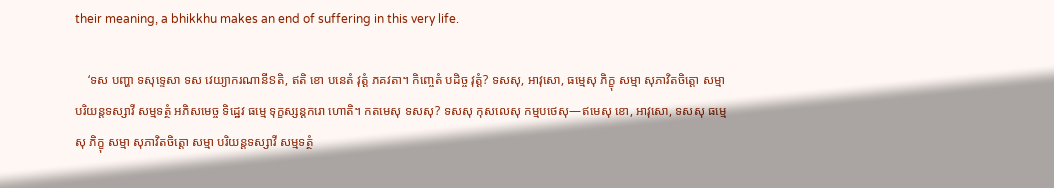their meaning, a bhikkhu makes an end of suffering in this very life.

    ‘ទស បញ្ហា ទសុទ្ទេសា ទស វេយ្យាករណានីៜតិ, ឥតិ ខោ បនេតំ វុត្តំ ភគវតា។ កិញ្ចេតំ បដិច្ច វុត្តំ? ទសសុ, អាវុសោ, ធម្មេសុ ភិក្ខុ សម្មា សុភាវិតចិត្តោ សម្មា បរិយន្តទស្សាវី សម្មទត្ថំ អភិសមេច្ច ទិដ្ឋេវ ធម្មេ ទុក្ខស្សន្តករោ ហោតិ។ កតមេសុ ទសសុ? ទសសុ កុសលេសុ កម្មបថេសុ—ឥមេសុ ខោ, អាវុសោ, ទសសុ ធម្មេសុ ភិក្ខុ សម្មា សុភាវិតចិត្តោ សម្មា បរិយន្តទស្សាវី សម្មទត្ថំ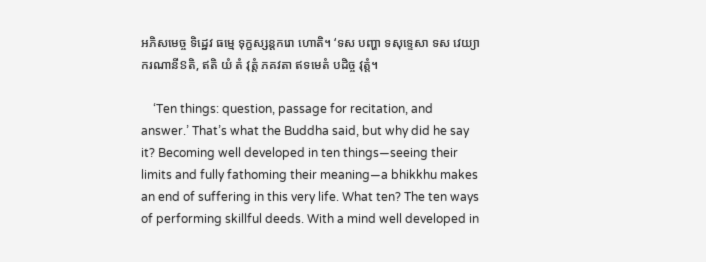អភិសមេច្ច ទិដ្ឋេវ ធម្មេ ទុក្ខស្សន្តករោ ហោតិ។ ‘ទស បញ្ហា ទសុទ្ទេសា ទស វេយ្យាករណានីៜតិ, ឥតិ យំ តំ វុត្តំ ភគវតា ឥទមេតំ បដិច្ច វុត្តំ។

    ‘Ten things: question, passage for recitation, and answer.’ That’s what the Buddha said, but why did he say it? Becoming well developed in ten things—seeing their limits and fully fathoming their meaning—a bhikkhu makes an end of suffering in this very life. What ten? The ten ways of performing skillful deeds. With a mind well developed in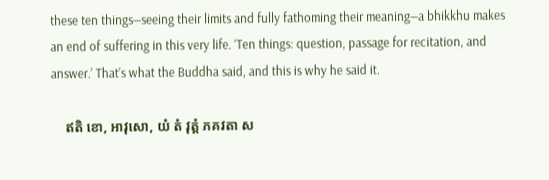these ten things—seeing their limits and fully fathoming their meaning—a bhikkhu makes an end of suffering in this very life. ‘Ten things: question, passage for recitation, and answer.’ That’s what the Buddha said, and this is why he said it.

    ឥតិ ខោ, អាវុសោ, យំ តំ វុត្តំ ភគវតា ស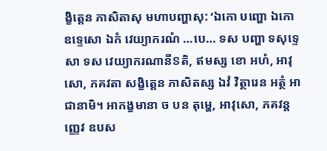ង្ខិត្តេន ភាសិតាសុ មហាបញ្ហាសុ: ‘ឯកោ បញ្ហោ ឯកោ ឧទ្ទេសោ ឯកំ វេយ្យាករណំ …បេ… ទស បញ្ហា ទសុទ្ទេសា ទស វេយ្យាករណានីៜតិ, ឥមស្ស ខោ អហំ, អាវុសោ, ភគវតា សង្ខិត្តេន ភាសិតស្ស ឯវំ វិត្ថារេន អត្ថំ អាជានាមិ។ អាកង្ខមានា ច បន តុម្ហេ, អាវុសោ, ភគវន្តញ្ញេវ ឧបស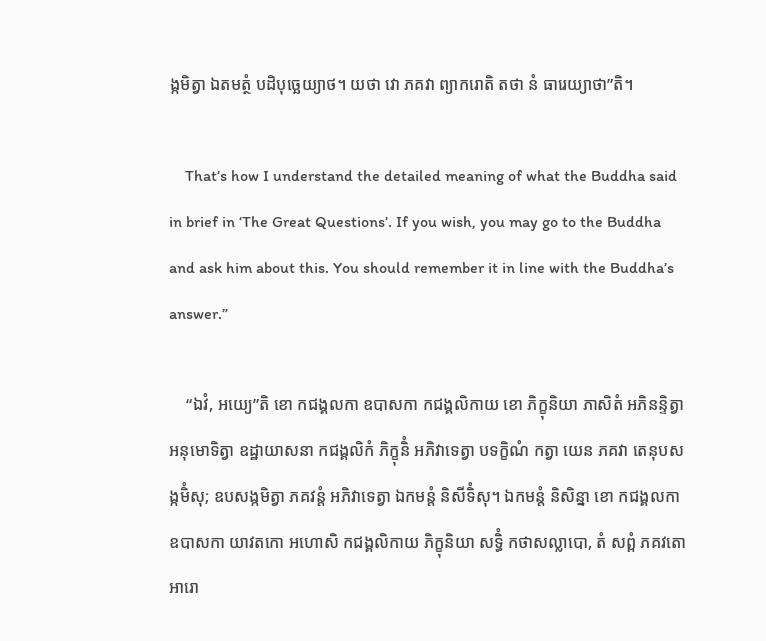ង្កមិត្វា ឯតមត្ថំ បដិបុច្ឆេយ្យាថ។ យថា វោ ភគវា ព្យាករោតិ តថា នំ ធារេយ្យាថា”តិ។

    That’s how I understand the detailed meaning of what the Buddha said in brief in ‘The Great Questions’. If you wish, you may go to the Buddha and ask him about this. You should remember it in line with the Buddha’s answer.”

    “ឯវំ, អយ្យេ”តិ ខោ កជង្គលកា ឧបាសកា កជង្គលិកាយ ខោ ភិក្ខុនិយា ភាសិតំ អភិនន្ទិត្វា អនុមោទិត្វា ឧដ្ឋាយាសនា កជង្គលិកំ ភិក្ខុនិំ អភិវាទេត្វា បទក្ខិណំ កត្វា យេន ភគវា តេនុបសង្កមិំសុ; ឧបសង្កមិត្វា ភគវន្តំ អភិវាទេត្វា ឯកមន្តំ និសីទិំសុ។ ឯកមន្តំ និសិន្នា ខោ កជង្គលកា ឧបាសកា យាវតកោ អហោសិ កជង្គលិកាយ ភិក្ខុនិយា សទ្ធិំ កថាសល្លាបោ, តំ សព្ពំ ភគវតោ អារោ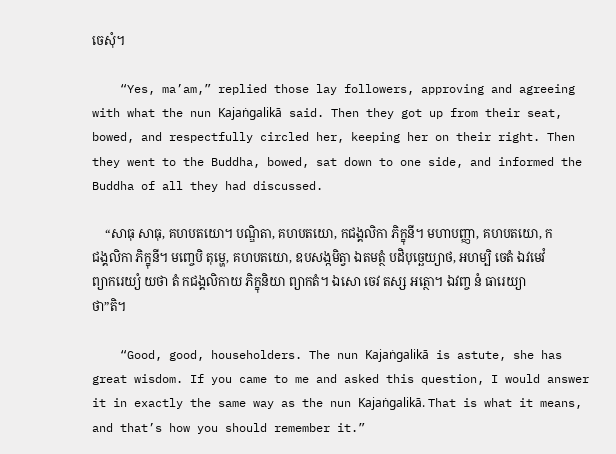ចេសុំ។

    “Yes, ma’am,” replied those lay followers, approving and agreeing with what the nun Kajaṅgalikā said. Then they got up from their seat, bowed, and respectfully circled her, keeping her on their right. Then they went to the Buddha, bowed, sat down to one side, and informed the Buddha of all they had discussed.

    “សាធុ សាធុ, គហបតយោ។ បណ្ឌិតា, គហបតយោ, កជង្គលិកា ភិក្ខុនី។ មហាបញ្ញា, គហបតយោ, កជង្គលិកា ភិក្ខុនី។ មញ្ចេបិ តុម្ហេ, គហបតយោ, ឧបសង្កមិត្វា ឯតមត្ថំ បដិបុច្ឆេយ្យាថ, អហម្បិ ចេតំ ឯវមេវំ ព្យាករេយ្យំ យថា តំ កជង្គលិកាយ ភិក្ខុនិយា ព្យាកតំ។ ឯសោ ចេវ តស្ស អត្ថោ។ ឯវញ្ច នំ ធារេយ្យាថា”តិ។

    “Good, good, householders. The nun Kajaṅgalikā is astute, she has great wisdom. If you came to me and asked this question, I would answer it in exactly the same way as the nun Kajaṅgalikā. That is what it means, and that’s how you should remember it.”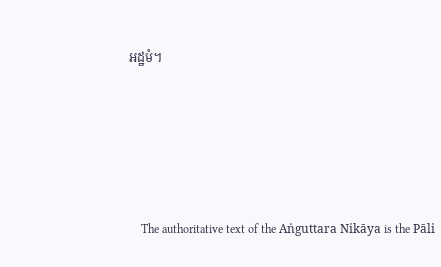អដ្ឋមំ។





    The authoritative text of the Aṅguttara Nikāya is the Pāli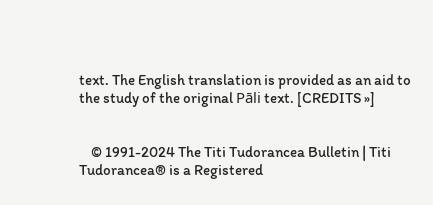text. The English translation is provided as an aid to the study of the original Pāli text. [CREDITS »]


    © 1991-2024 The Titi Tudorancea Bulletin | Titi Tudorancea® is a Registered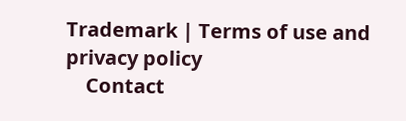Trademark | Terms of use and privacy policy
    Contact